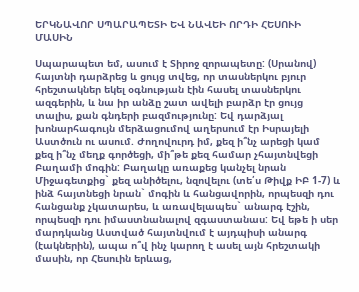ԵՐԿՆԱՎՈՐ ՍՊԱՐԱՊԵՏԻ ԵՎ ՆԱՎԵԻ ՈՐԴԻ ՀԵՍՈՒԻ ՄԱՍԻՆ

Սպարապետ եմ, ասում է Տիրոջ զորապետը: (Սրանով) հայտնի դարձրեց և ցույց տվեց, որ տասներկու բյուր հրեշտակներ եկել օգնության էին հասել տասներկու ազգերին, և նա իր անձը շատ ավելի բարձր էր ցույց տալիս, քան գնդերի բազմությունը: Եվ դարձյալ խոնարհագույն մերձացումով աղերսում էր Իսրայելի Աստծուն ու ասում. Ժողովուրդ իմ, քեզ ի՞նչ արեցի կամ քեզ ի՞նչ մեղք գործեցի, մի՞թե քեզ համար չհայտնվեցի Բաղամի մոգին: Բաղակը առաքեց կանչել նրան Միջագետքից` քեզ անիծելու, նզովելու (տե՛ս Թիվք ԻԲ 1-7) և ինձ հայտնեցի նրան` մոգին և հանցավորին, որպեսզի դու հանցանք չկատարես, և առավելապես` անարգ էշին, որպեսզի դու իմաստնանալով զգաստանաս: Եվ եթե ի սեր մարդկանց Աստված հայտնվում է այդպիսի անարգ (էակներին), ապա ո՞վ ինչ կարող է ասել այն հրեշտակի մասին, որ Հեսուին երևաց,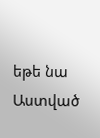եթե նա Աստված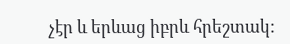չէր և երևաց իբրև հրեշտակ: